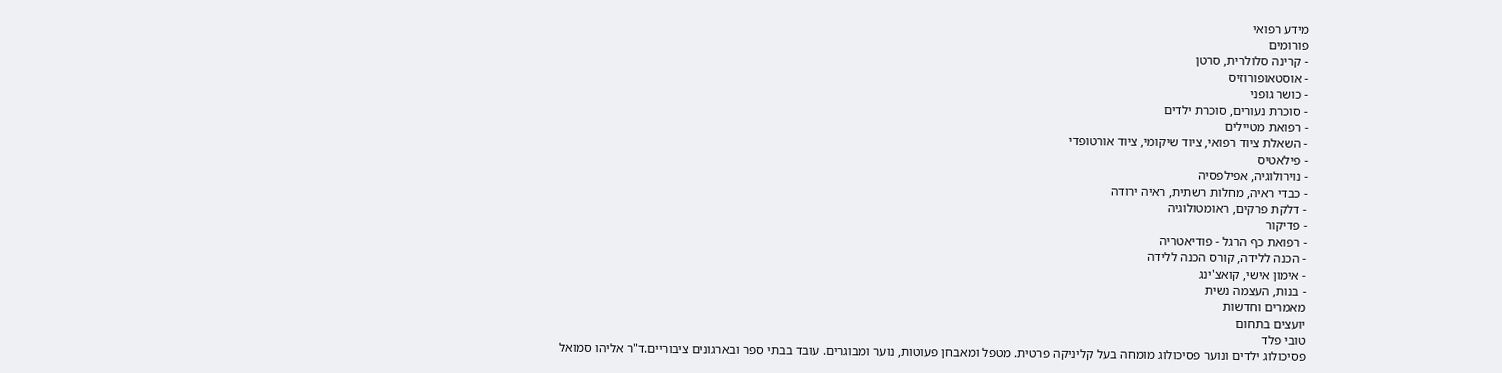מידע רפואי
פורומים
- קרינה סלולרית, סרטן
- אוסטאופורוזיס
- כושר גופני
- סוכרת נעורים, סוכרת ילדים
- רפואת מטיילים
- השאלת ציוד רפואי, ציוד שיקומי, ציוד אורטופדי
- פילאטיס
- נוירולוגיה, אפילפסיה
- כבדי ראיה, מחלות רשתית, ראיה ירודה
- דלקת פרקים, ראומטולוגיה
- פדיקור
- רפואת כף הרגל - פודיאטריה
- הכנה ללידה, קורס הכנה ללידה
- אימון אישי, קואצ'ינג
- בנות, העצמה נשית
מאמרים וחדשות
יועצים בתחום
טובי פלד
פסיכולוג ילדים ונוער פסיכולוג מומחה בעל קליניקה פרטית. מטפל ומאבחן פעוטות, נוער ומבוגרים. עובד בבתי ספר ובארגונים ציבוריים.ד"ר אליהו סמואל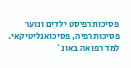פסיכותרפיסט ילדים ונוער פסיכותרפיה, פסיכואנליטיקאי. למד רפואה באונ`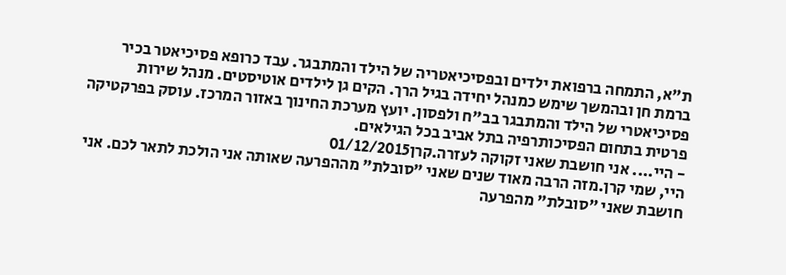ת"א, התמחה ברפואת ילדים ובפסיכיאטריה של הילד והמתבגר. עבד כרופא פסיכיאטר בכיר ברמת חן ובהמשך שימש כמנהל יחידה בגיל הרך. הקים גן לילדים אוטיסטים. מנהל שירות פסיכיאטרי של הילד והמתבגר בב"ח ולפסון. יועץ מערכת החינוך באזור המרכז. עוסק בפרקטיקה פרטית בתחום הפסיכותרפיה בתל אביב בכל הגילאים.
- היי.... אני חושבת שאני זקוקה לעזרה.קרן01/12/2015
היי, שמי קרן.מזה הרבה מאוד שנים שאני "סובלת" מההפרעה שאותה אני הולכת לתאר לכם. אני חושבת שאני "סובלת" מהפרעה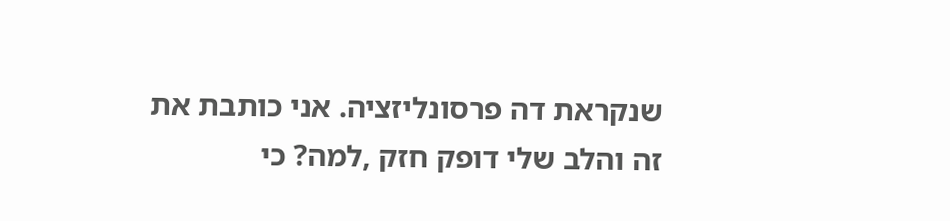שנקראת דה פרסונליזציה. אני כותבת את זה והלב שלי דופק חזק ,למה? כי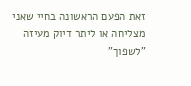זאת הפעם הראשונה בחיי שאני מצליחה או ליתר דיוק מעיזה "לשפוך"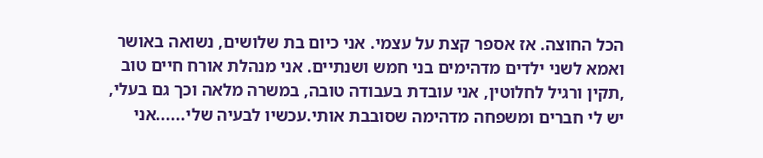הכל החוצה. אז אספר קצת על עצמי. אני כיום בת שלושים, נשואה באושר ואמא לשני ילדים מדהימים בני חמש ושנתיים. אני מנהלת אורח חיים טוב ,תקין ורגיל לחלוטין, אני עובדת בעבודה טובה, במשרה מלאה וכך גם בעלי, יש לי חברים ומשפחה מדהימה שסובבת אותי.עכשיו לבעיה שלי......אני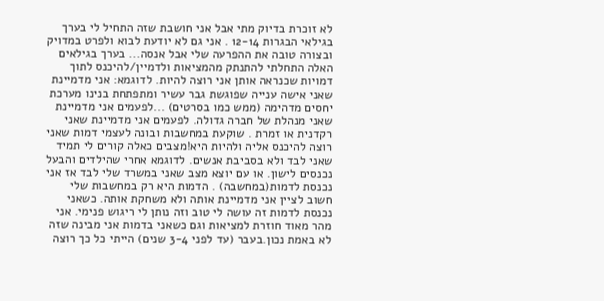לא זוכרת בדיוק מתי אבל אני חושבת שזה התחיל לי בערך בגילאי הבגרות 12-14 . אני גם לא יודעת לבוא ולפרט במדויק ובצורה טובה את ההפרעה שלי אבל אנסה... בערך בגילאים האלה התחלתי להתנתק מהמציאות ולדמיין/להיכנס לתוך דמויות שכנראה אותן אני רוצה להיות. לדוגמא: אני מדמיינת שאני אישה ענייה שפוגשת גבר עשיר ומתפתחת בנינו מערכת יחסים מדהימה (ממש כמו בסרטים) ...לפעמים אני מדמיינת שאני מנהלת של חברה גדולה. לפעמים אני מדמיינת שאני רקדנית או זמרת . שוקעת במחשבות ובונה לעצמי דמות שאני רוצה להיכנס אליה ולהיות היא!מצבים כאלה קורים לי תמיד שאני לבד ולא בסביבת אנשים. לדוגמא אחרי שהילדים והבעל נכנסים לישון. או עם יוצא מצב שאני במשרד שלי לבד אז אני נכנסת לדמות(במחשבה) . הדמות היא רק במחשבות שלי חשוב לציין אני מדמיינת אותה ולא משחקת אותה. כשאני נכנסת לדמות זה עושה לי טוב וזה נותן לי ריגוש פנימי. אני מהר מאוד חוזרת למציאות וגם כשאני בדמות אני מבינה שזה לא באמת נכון.בעבר (עד לפני 3-4 שנים) הייתי כל כך רוצה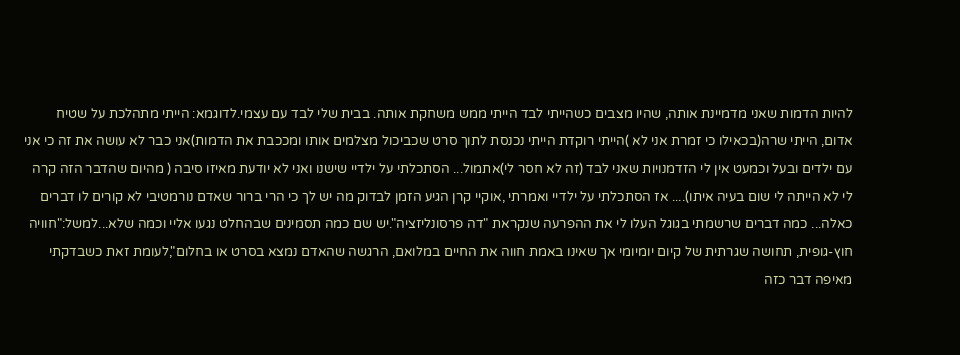להיות הדמות שאני מדמיינת אותה, שהיו מצבים כשהייתי לבד הייתי ממש משחקת אותה. בבית שלי לבד עם עצמי.לדוגמא: הייתי מתהלכת על שטיח אדום, הייתי שרה(בכאילו כי זמרת אני לא )הייתי רוקדת הייתי נכנסת לתוך סרט שכביכול מצלמים אותו ומככבת את הדמות)אני כבר לא עושה את זה כי אני עם ילדים ובעל וכמעט אין לי הזדמנויות שאני לבד (זה לא חסר לי)אתמול... הסתכלתי על ילדיי שישנו ואני לא יודעת מאיזו סיבה ( מהיום שהדבר הזה קרה לי לא הייתה לי שום בעיה איתו).... אז הסתכלתי על ילדיי ואמרתי ,אוקיי קרן הגיע הזמן לבדוק מה יש לך כי הרי ברור שאדם נורמטיבי לא קורים לו דברים כאלה... כמה דברים שרשמתי בגוגל העלו לי את ההפרעה שנקראת "דה פרסונליזציה".יש שם כמה תסמינים שבהחלט נגעו אליי וכמה שלא...למשל:"חוויה חוץ-גופית, תחושה שגרתית של קיום יומיומי אך שאינו באמת חווה את החיים במלואם, הרגשה שהאדם נמצא בסרט או בחלום",לעומת זאת כשבדקתי מאיפה דבר כזה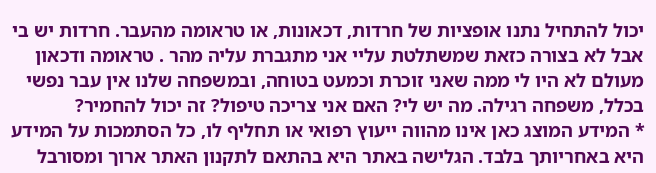יכול להתחיל נתנו אופציות של חרדות, דכאונות, או טראומה מהעבר. חרדות יש בי אבל לא בצורה כזאת שמשתלטת עליי אני מתגברת עליה מהר . טראומה ודכאון מעולם לא היו לי ממה שאני זוכרת וכמעט בטוחה, ובמשפחה שלנו אין עבר נפשי בכלל, משפחה רגילה. מה יש לי? האם אני צריכה טיפול? זה יכול להחמיר?
* המידע המוצג כאן אינו מהווה ייעוץ רפואי או תחליף לו, כל הסתמכות על המידע היא באחריותך בלבד. הגלישה באתר היא בהתאם לתקנון האתר ארוך ומסורבל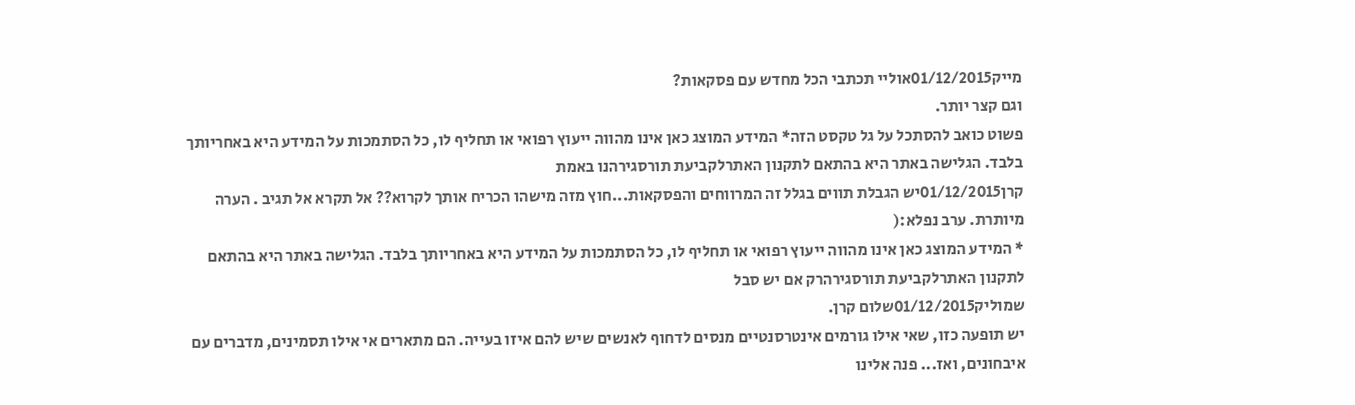מייק01/12/2015אוליי תכתבי הכל מחדש עם פסקאות?
וגם קצר יותר.
פשוט כואב להסתכל על גל טקסט הזה* המידע המוצג כאן אינו מהווה ייעוץ רפואי או תחליף לו, כל הסתמכות על המידע היא באחריותך בלבד. הגלישה באתר היא בהתאם לתקנון האתרלקביעת תורסגירהנו באמת
קרן01/12/2015יש הגבלת תווים בגלל זה המרווחים והפסקאות...חוץ מזה מישהו הכריח אותך לקרוא?? אל תקרא אל תגיב . הערה מיותרת. ערב נפלא:(
* המידע המוצג כאן אינו מהווה ייעוץ רפואי או תחליף לו, כל הסתמכות על המידע היא באחריותך בלבד. הגלישה באתר היא בהתאם לתקנון האתרלקביעת תורסגירהרק אם יש סבל
שמוליק01/12/2015שלום קרן.
יש תופעה כזו, שאי אילו גורמים אינטרסנטיים מנסים לדחוף לאנשים שיש להם איזו בעייה. הם מתארים אי אילו תסמינים, מדברים עם איבחונים, ואז... פנה אלינו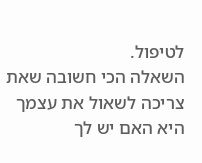לטיפול.
השאלה הכי חשובה שאת צריכה לשאול את עצמך היא האם יש לך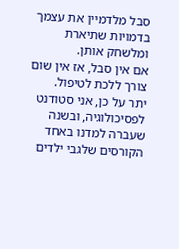סבל מלדמיין את עצמך בדמויות שתיארת ומלשחק אותן.
אם אין סבל, אז אין שום צורך ללכת לטיפול.
יתר על כן, אני סטודנט לפסיכולוגיה, ובשנה שעברה למדנו באחד הקורסים שלגבי ילדים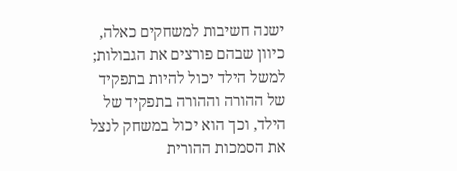ישנה חשיבות למשחקים כאלה, כיוון שבהם פורצים את הגבולות; למשל הילד יכול להיות בתפקיד של ההורה וההורה בתפקיד של הילד, וכך הוא יכול במשחק לנצל את הסמכות ההורית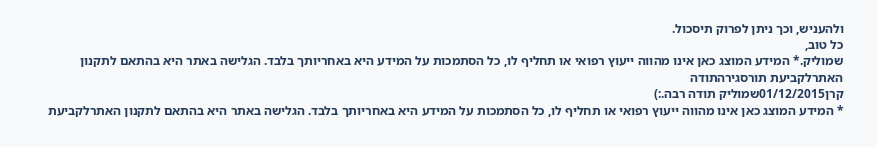ולהעניש, וכך ניתן לפרוק תיסכול.
כל טוב,
שמוליק.* המידע המוצג כאן אינו מהווה ייעוץ רפואי או תחליף לו, כל הסתמכות על המידע היא באחריותך בלבד. הגלישה באתר היא בהתאם לתקנון האתרלקביעת תורסגירהתודה
קרן01/12/2015שמוליק תודה רבה.:)
* המידע המוצג כאן אינו מהווה ייעוץ רפואי או תחליף לו, כל הסתמכות על המידע היא באחריותך בלבד. הגלישה באתר היא בהתאם לתקנון האתרלקביעת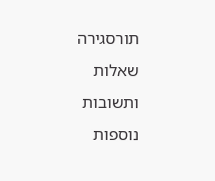תורסגירה
שאלות ותשובות נוספות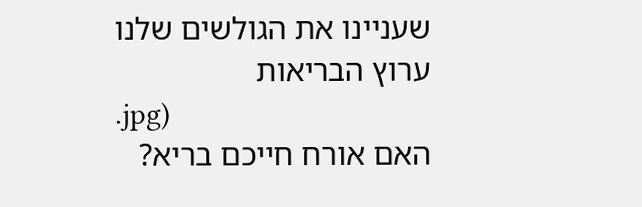שעניינו את הגולשים שלנו
ערוץ הבריאות
.jpg)
האם אורח חייכם בריא?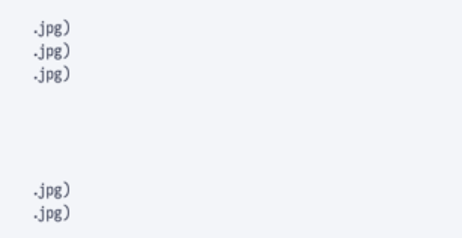.jpg)
.jpg)
.jpg)




.jpg)
.jpg)